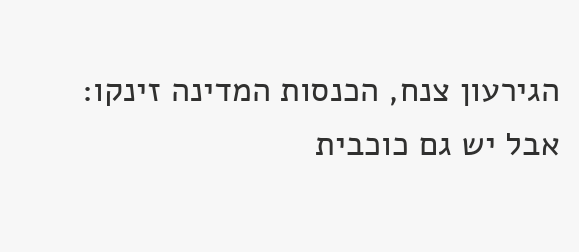הגירעון צנח, הכנסות המדינה זינקו: אבל יש גם כוכבית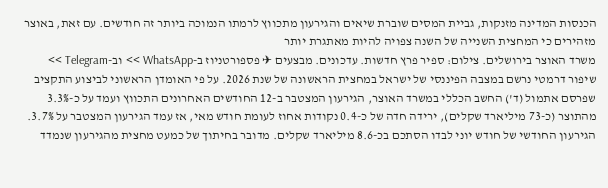הכנסות המדינה מזנקות, גביית המסים שוברת שיאים והגירעון מתכווץ לרמתו הנמוכה ביותר זה חודשים. עם זאת, באוצר מזהירים כי המחצית השנייה של השנה צפויה להיות מאתגרת יותר
משרד האוצר בירושלים. צילום: ספיר פרץ חדשות. עדכונים. מבצעים ✈ פספורטניוז ב-WhatsApp >> וב-Telegram >>
שיפור דרמטי נרשם במצבה הפיננסי של ישראל במחצית הראשונה של שנת 2026. על פי האומדן הראשוני לביצוע התקציב שפרסם אתמול (ד') החשב הכללי במשרד האוצר, הגירעון המצטבר ב-12 החודשים האחרונים התכווץ ועמד על כ-3.3% מהתוצר (כ-73 מיליארד שקלים), ירידה חדה של כ-0.4 נקודות אחוז לעומת חודש מאי, אז עמד הגירעון המצטבר על 3.7%.
הגירעון החודשי של חודש יוני לבדו הסתכם בכ-8.6 מיליארד שקלים. מדובר בחיתוך של כמעט מחצית מהגירעון שנמדד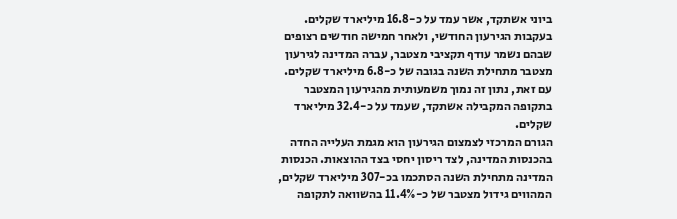ביוני אשתקד, אשר עמד על כ-16.8 מיליארד שקלים. בעקבות הגירעון החודשי, ולאחר חמישה חודשים רצופים שבהם נשמר עודף תקציבי מצטבר, עברה המדינה לגירעון מצטבר מתחילת השנה בגובה של כ-6.8 מיליארד שקלים. עם זאת, נתון זה נמוך משמעותית מהגירעון המצטבר בתקופה המקבילה אשתקד, שעמד על כ-32.4 מיליארד שקלים.
הגורם המרכזי לצמצום הגירעון הוא מגמת העלייה החדה בהכנסות המדינה, לצד ריסון יחסי בצד ההוצאות. הכנסות המדינה מתחילת השנה הסתכמו בכ-307 מיליארד שקלים, המהווים גידול מצטבר של כ-11.4% בהשוואה לתקופה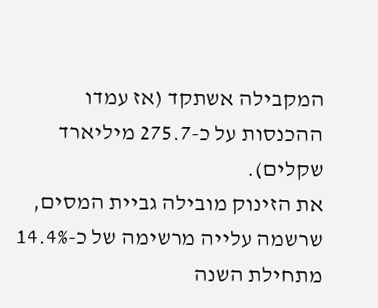המקבילה אשתקד (אז עמדו ההכנסות על כ-275.7 מיליארד שקלים).
את הזינוק מובילה גביית המסים, שרשמה עלייה מרשימה של כ-14.4% מתחילת השנה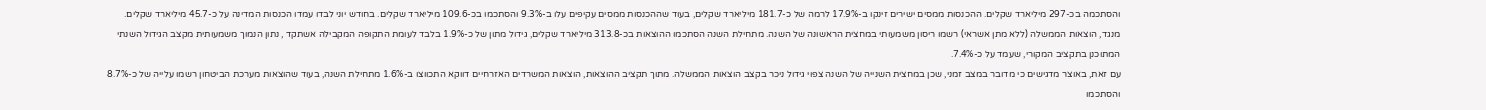והסתכמה בכ-297 מיליארד שקלים. ההכנסות ממסים ישירים זינקו ב-17.9% לרמה של כ-181.7 מיליארד שקלים, בעוד שההכנסות ממסים עקיפים עלו ב-9.3% והסתכמו בכ-109.6 מיליארד שקלים. בחודש יוני לבדו עמדו הכנסות המדינה על כ-45.7 מיליארד שקלים.
מנגד, הוצאות הממשלה (ללא מתן אשראי) רשמו ריסון משמעותי במחצית הראשונה של השנה. מתחילת השנה הסתכמו ההוצאות בכ-313.8 מיליארד שקלים, גידול מתון של כ-1.9% בלבד לעומת התקופה המקבילה אשתקד , נתון הנמוך משמעותית מקצב הגידול השנתי המתוכנן בתקציב המקורי, שעמד על כ-7.4%.
עם זאת, באוצר מדגישים כי מדובר במצב זמני, שכן במחצית השנייה של השנה צפוי גידול ניכר בקצב הוצאות הממשלה. מתוך תקציב ההוצאות, הוצאות המשרדים האזרחיים דווקא התכווצו ב-1.6% מתחילת השנה, בעוד שהוצאות מערכת הביטחון רשמו עלייה של כ-8.7% והסתכמו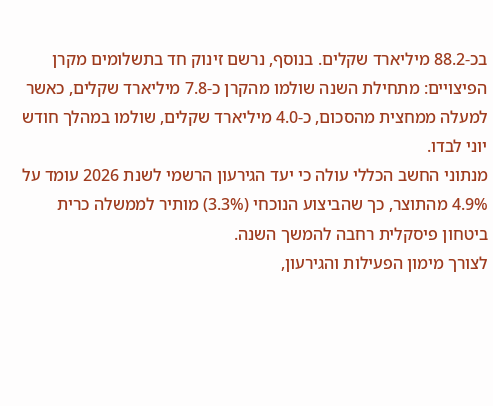בכ-88.2 מיליארד שקלים. בנוסף, נרשם זינוק חד בתשלומים מקרן הפיצויים: מתחילת השנה שולמו מהקרן כ-7.8 מיליארד שקלים, כאשר למעלה ממחצית מהסכום, כ-4.0 מיליארד שקלים, שולמו במהלך חודש יוני לבדו.
מנתוני החשב הכללי עולה כי יעד הגירעון הרשמי לשנת 2026 עומד על 4.9% מהתוצר, כך שהביצוע הנוכחי (3.3%) מותיר לממשלה כרית ביטחון פיסקלית רחבה להמשך השנה.
לצורך מימון הפעילות והגירעון,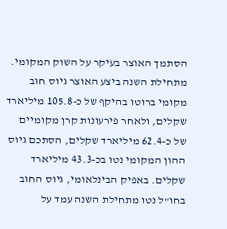הסתמך האוצר בעיקר על השוק המקומי. מתחילת השנה ביצע האוצר גיוס חוב מקומי ברוטו בהיקף של כ-105.8 מיליארד שקלים, ולאחר פירעונות קרן מקומיים של כ-62.4 מיליארד שקלים, הסתכם גיוס ההון המקומי נטו בכ-43.3 מיליארד שקלים. באפיק הבינלאומי, גיוס החוב בחו"ל נטו מתחילת השנה עמד על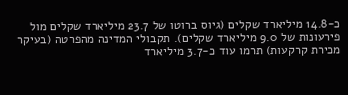כ-14.8 מיליארד שקלים (גיוס ברוטו של 23.7 מיליארד שקלים מול פירעונות של 9.0 מיליארד שקלים). תקבולי המדינה מהפרטה (בעיקר מכירת קרקעות) תרמו עוד כ-3.7 מיליארד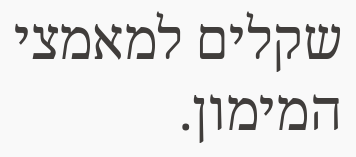שקלים למאמצי המימון.